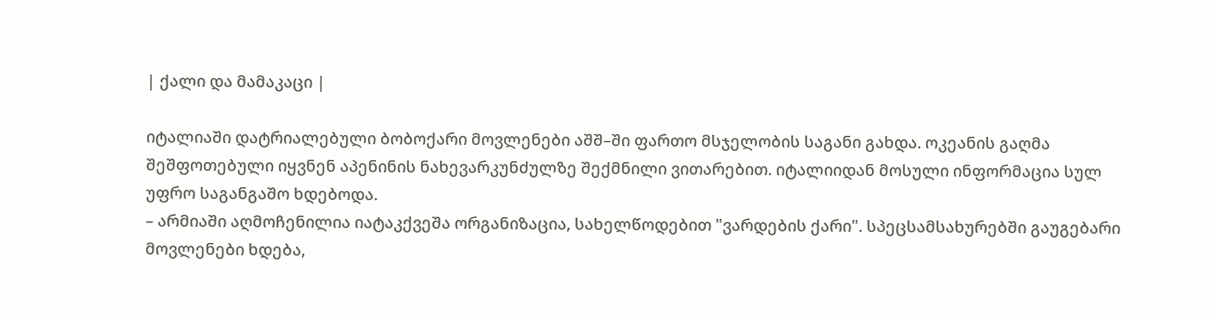| ქალი და მამაკაცი |

იტალიაში დატრიალებული ბობოქარი მოვლენები აშშ–ში ფართო მსჯელობის საგანი გახდა. ოკეანის გაღმა შეშფოთებული იყვნენ აპენინის ნახევარკუნძულზე შექმნილი ვითარებით. იტალიიდან მოსული ინფორმაცია სულ უფრო საგანგაშო ხდებოდა.
– არმიაში აღმოჩენილია იატაკქვეშა ორგანიზაცია, სახელწოდებით "ვარდების ქარი". სპეცსამსახურებში გაუგებარი მოვლენები ხდება,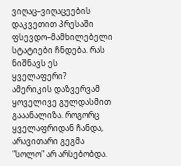ვიღაც–ვიღაცეების დაკვეთით პრესაში ფსევდო–მამხილებელი სტატიები ჩნდება. რას ნიშნავს ეს ყველაფერი?
ამერიკის დაზვერვამ ყოველივე გულდასმით გააანალიზა. როგორც ყველაფრიდან ჩანდა, არავითარი გეგმა "სოლო" არ არსებობდა.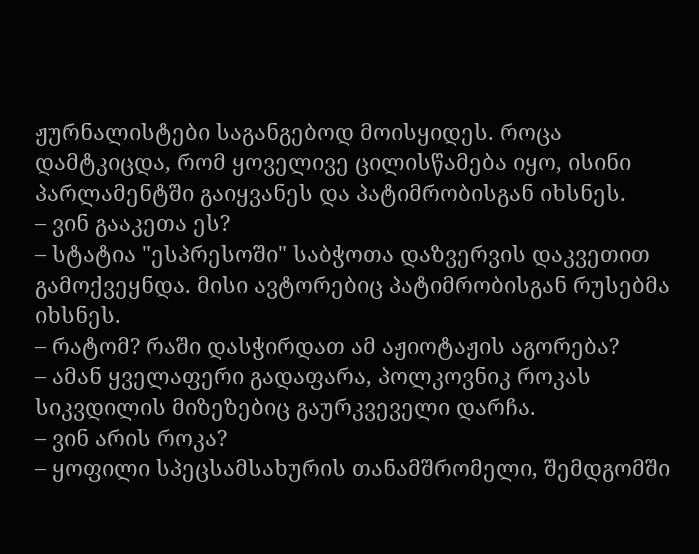ჟურნალისტები საგანგებოდ მოისყიდეს. როცა დამტკიცდა, რომ ყოველივე ცილისწამება იყო, ისინი პარლამენტში გაიყვანეს და პატიმრობისგან იხსნეს.
– ვინ გააკეთა ეს?
– სტატია "ესპრესოში" საბჭოთა დაზვერვის დაკვეთით გამოქვეყნდა. მისი ავტორებიც პატიმრობისგან რუსებმა იხსნეს.
– რატომ? რაში დასჭირდათ ამ აჟიოტაჟის აგორება?
– ამან ყველაფერი გადაფარა, პოლკოვნიკ როკას სიკვდილის მიზეზებიც გაურკვეველი დარჩა.
– ვინ არის როკა?
– ყოფილი სპეცსამსახურის თანამშრომელი, შემდგომში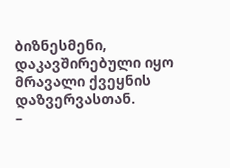ბიზნესმენი, დაკავშირებული იყო მრავალი ქვეყნის დაზვერვასთან.
–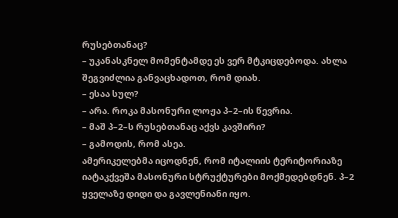რუსებთანაც?
– უკანასკნელ მომენტამდე ეს ვერ მტკიცდებოდა. ახლა შეგვიძლია განვაცხადოთ, რომ დიახ.
– ესაა სულ?
– არა. როკა მასონური ლოჟა პ–2–ის წევრია.
– მაშ პ–2–ს რუსებთანაც აქვს კავშირი?
– გამოდის, რომ ასეა.
ამერიკელებმა იცოდნენ, რომ იტალიის ტერიტორიაზე იატაკქვეშა მასონური სტრუქტურები მოქმედებდნენ. პ–2 ყველაზე დიდი და გავლენიანი იყო.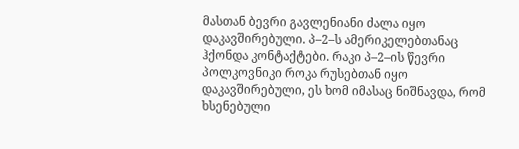მასთან ბევრი გავლენიანი ძალა იყო დაკავშირებული. პ–2–ს ამერიკელებთანაც ჰქონდა კონტაქტები. რაკი პ–2–ის წევრი პოლკოვნიკი როკა რუსებთან იყო დაკავშირებული, ეს ხომ იმასაც ნიშნავდა, რომ ხსენებული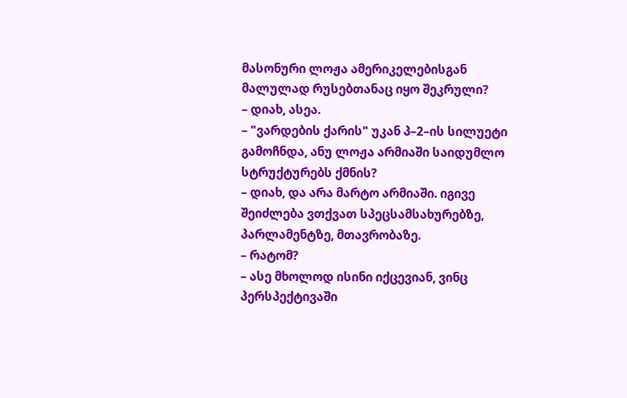მასონური ლოჟა ამერიკელებისგან მალულად რუსებთანაც იყო შეკრული?
– დიახ, ასეა.
– "ვარდების ქარის" უკან პ–2–ის სილუეტი გამოჩნდა, ანუ ლოჟა არმიაში საიდუმლო სტრუქტურებს ქმნის?
– დიახ, და არა მარტო არმიაში. იგივე შეიძლება ვთქვათ სპეცსამსახურებზე, პარლამენტზე, მთავრობაზე.
– რატომ?
– ასე მხოლოდ ისინი იქცევიან, ვინც პერსპექტივაში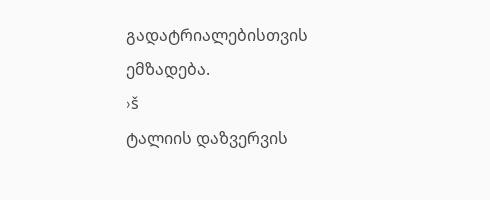გადატრიალებისთვის ემზადება.
›š
ტალიის დაზვერვის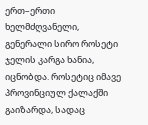ერთ–ერთი ხელმძღვანელი, გენერალი სირო როსეტი ჯელის კარგა ხანია, იცნობდა. როსეტიც იმავე პროვინციულ ქალაქში გაიზარდა, სადაც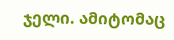ჯელი. ამიტომაც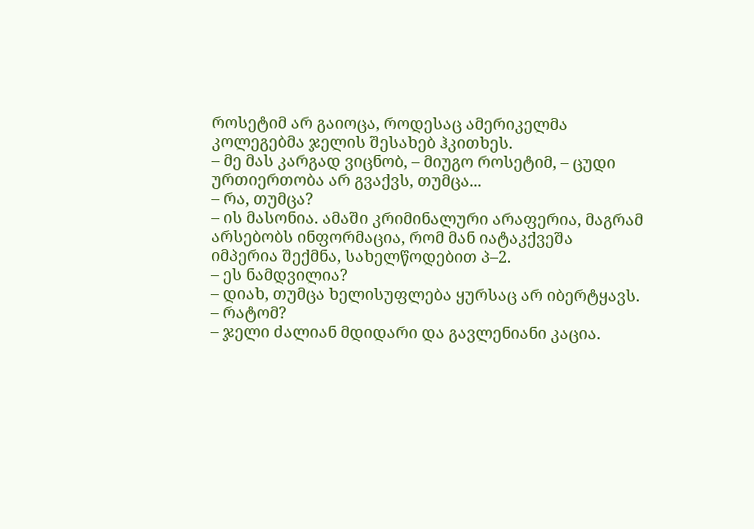როსეტიმ არ გაიოცა, როდესაც ამერიკელმა კოლეგებმა ჯელის შესახებ ჰკითხეს.
– მე მას კარგად ვიცნობ, – მიუგო როსეტიმ, – ცუდი ურთიერთობა არ გვაქვს, თუმცა...
– რა, თუმცა?
– ის მასონია. ამაში კრიმინალური არაფერია, მაგრამ არსებობს ინფორმაცია, რომ მან იატაკქვეშა იმპერია შექმნა, სახელწოდებით პ–2.
– ეს ნამდვილია?
– დიახ, თუმცა ხელისუფლება ყურსაც არ იბერტყავს.
– რატომ?
– ჯელი ძალიან მდიდარი და გავლენიანი კაცია.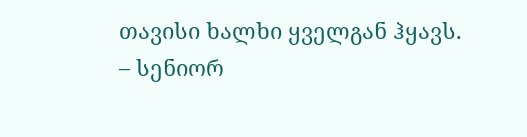თავისი ხალხი ყველგან ჰყავს.
– სენიორ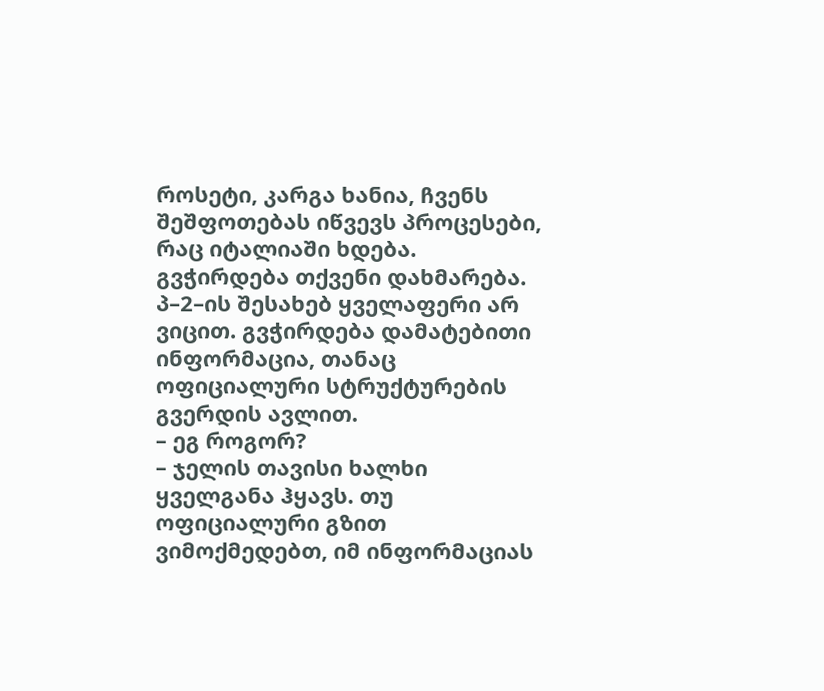როსეტი, კარგა ხანია, ჩვენს შეშფოთებას იწვევს პროცესები, რაც იტალიაში ხდება. გვჭირდება თქვენი დახმარება. პ–2–ის შესახებ ყველაფერი არ ვიცით. გვჭირდება დამატებითი ინფორმაცია, თანაც ოფიციალური სტრუქტურების გვერდის ავლით.
– ეგ როგორ?
– ჯელის თავისი ხალხი ყველგანა ჰყავს. თუ ოფიციალური გზით ვიმოქმედებთ, იმ ინფორმაციას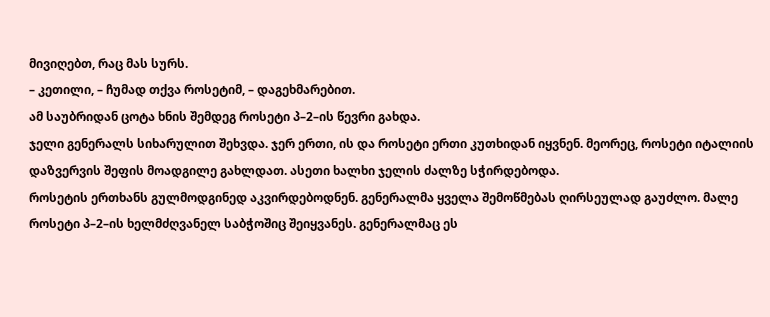მივიღებთ, რაც მას სურს.
– კეთილი, – ჩუმად თქვა როსეტიმ, – დაგეხმარებით.
ამ საუბრიდან ცოტა ხნის შემდეგ როსეტი პ–2–ის წევრი გახდა.
ჯელი გენერალს სიხარულით შეხვდა. ჯერ ერთი, ის და როსეტი ერთი კუთხიდან იყვნენ. მეორეც, როსეტი იტალიის დაზვერვის შეფის მოადგილე გახლდათ. ასეთი ხალხი ჯელის ძალზე სჭირდებოდა.
როსეტის ერთხანს გულმოდგინედ აკვირდებოდნენ. გენერალმა ყველა შემოწმებას ღირსეულად გაუძლო. მალე როსეტი პ–2–ის ხელმძღვანელ საბჭოშიც შეიყვანეს. გენერალმაც ეს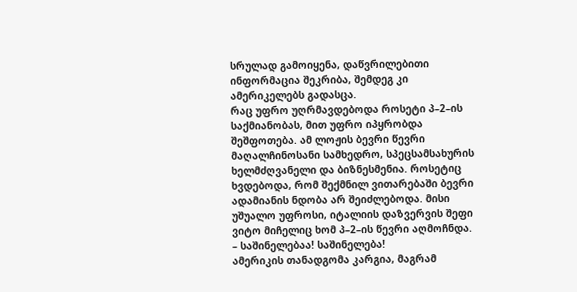სრულად გამოიყენა, დაწვრილებითი ინფორმაცია შეკრიბა, შემდეგ კი ამერიკელებს გადასცა.
რაც უფრო უღრმავდებოდა როსეტი პ–2–ის საქმიანობას, მით უფრო იპყრობდა შეშფოთება. ამ ლოჟის ბევრი წევრი მაღალჩინოსანი სამხედრო, სპეცსამსახურის ხელმძღვანელი და ბიზნესმენია. როსეტიც ხვდებოდა, რომ შექმნილ ვითარებაში ბევრი ადამიანის ნდობა არ შეიძლებოდა. მისი უშუალო უფროსი, იტალიის დაზვერვის შეფი ვიტო მიჩელიც ხომ პ–2–ის წევრი აღმოჩნდა.
– საშინელებაა! საშინელება!
ამერიკის თანადგომა კარგია, მაგრამ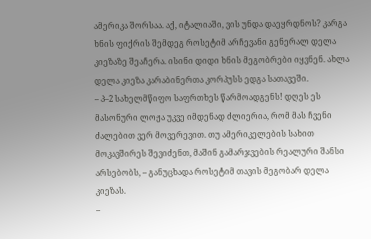ამერიკა შორსაა. აქ, იტალიაში, ვის უნდა დაეყრდნოს? კარგა ხნის ფიქრის შემდეგ როსეტიმ არჩევანი გენერალ დელა კიეზაზე შეაჩერა. ისინი დიდი ხნის მეგობრები იყვნენ. ახლა დელა კიეზა კარაბინერთა კორპუსს ედგა სათავეში.
– პ–2 სახელმწიფო საფრთხეს წარმოადგენს! დღეს ეს მასონური ლოჟა უკვე იმდენად ძლიერია, რომ მას ჩვენი ძალებით ვერ მოვერევით. თუ ამერიკელების სახით მოკავშირეს შევიძენთ, მაშინ გამარჯვების რეალური შანსი არსებობს, – განუცხადა როსეტიმ თავის მეგობარ დელა კიეზას.
–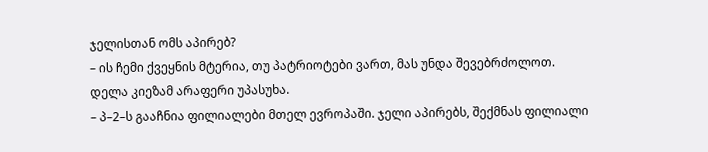ჯელისთან ომს აპირებ?
– ის ჩემი ქვეყნის მტერია, თუ პატრიოტები ვართ, მას უნდა შევებრძოლოთ.
დელა კიეზამ არაფერი უპასუხა.
– პ–2–ს გააჩნია ფილიალები მთელ ევროპაში. ჯელი აპირებს, შექმნას ფილიალი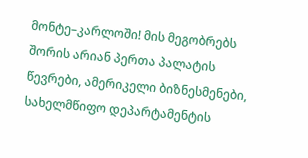მონტე–კარლოში! მის მეგობრებს შორის არიან პერთა პალატის წევრები, ამერიკელი ბიზნესმენები, სახელმწიფო დეპარტამენტის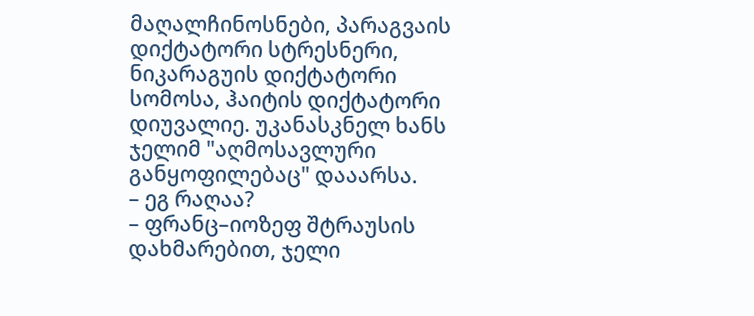მაღალჩინოსნები, პარაგვაის დიქტატორი სტრესნერი, ნიკარაგუის დიქტატორი სომოსა, ჰაიტის დიქტატორი დიუვალიე. უკანასკნელ ხანს ჯელიმ "აღმოსავლური განყოფილებაც" დააარსა.
– ეგ რაღაა?
– ფრანც–იოზეფ შტრაუსის დახმარებით, ჯელი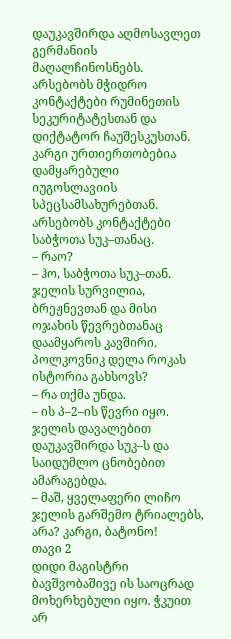დაუკავშირდა აღმოსავლეთ გერმანიის მაღალჩინოსნებს. არსებობს მჭიდრო კონტაქტები რუმინეთის სეკურიტატესთან და დიქტატორ ჩაუშესკუსთან. კარგი ურთიერთობებია დამყარებული იუგოსლავიის სპეცსამსახურებთან. არსებობს კონტაქტები საბჭოთა სუკ–თანაც.
– რაო?
– ჰო, საბჭოთა სუკ–თან. ჯელის სურვილია, ბრეჟნევთან და მისი ოჯახის წევრებთანაც დაამყაროს კავშირი. პოლკოვნიკ დელა როკას ისტორია გახსოვს?
– რა თქმა უნდა.
– ის პ–2–ის წევრი იყო. ჯელის დავალებით დაუკავშირდა სუკ–ს და საიდუმლო ცნობებით ამარაგებდა.
– მაშ, ყველაფერი ლიჩო ჯელის გარშემო ტრიალებს, არა? კარგი, ბატონო!
თავი 2
დიდი მაგისტრი
ბავშვობაშივე ის საოცრად მოხერხებული იყო. ჭკუით არ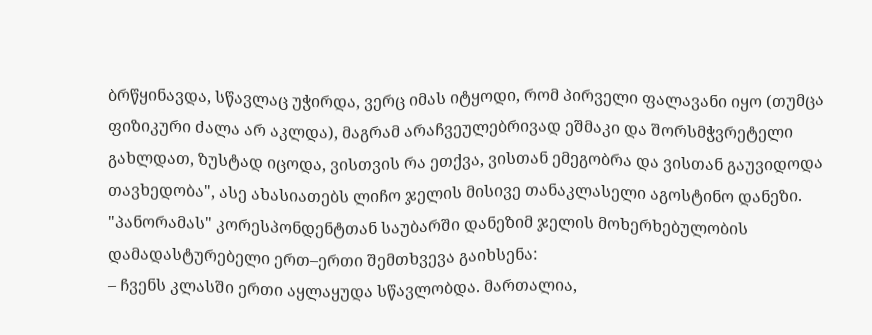ბრწყინავდა, სწავლაც უჭირდა, ვერც იმას იტყოდი, რომ პირველი ფალავანი იყო (თუმცა ფიზიკური ძალა არ აკლდა), მაგრამ არაჩვეულებრივად ეშმაკი და შორსმჭვრეტელი გახლდათ, ზუსტად იცოდა, ვისთვის რა ეთქვა, ვისთან ემეგობრა და ვისთან გაუვიდოდა თავხედობა", ასე ახასიათებს ლიჩო ჯელის მისივე თანაკლასელი აგოსტინო დანეზი.
"პანორამას" კორესპონდენტთან საუბარში დანეზიმ ჯელის მოხერხებულობის დამადასტურებელი ერთ–ერთი შემთხვევა გაიხსენა:
– ჩვენს კლასში ერთი აყლაყუდა სწავლობდა. მართალია,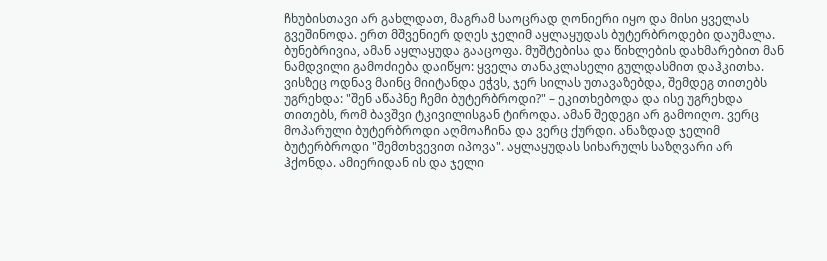ჩხუბისთავი არ გახლდათ, მაგრამ საოცრად ღონიერი იყო და მისი ყველას გვეშინოდა. ერთ მშვენიერ დღეს ჯელიმ აყლაყუდას ბუტერბროდები დაუმალა. ბუნებრივია, ამან აყლაყუდა გააცოფა. მუშტებისა და წიხლების დახმარებით მან ნამდვილი გამოძიება დაიწყო: ყველა თანაკლასელი გულდასმით დაჰკითხა. ვისზეც ოდნავ მაინც მიიტანდა ეჭვს, ჯერ სილას უთავაზებდა, შემდეგ თითებს უგრეხდა: "შენ აწაპნე ჩემი ბუტერბროდი?" – ეკითხებოდა და ისე უგრეხდა თითებს, რომ ბავშვი ტკივილისგან ტიროდა. ამან შედეგი არ გამოიღო. ვერც მოპარული ბუტერბროდი აღმოაჩინა და ვერც ქურდი. ანაზდად ჯელიმ ბუტერბროდი "შემთხვევით იპოვა". აყლაყუდას სიხარულს საზღვარი არ ჰქონდა. ამიერიდან ის და ჯელი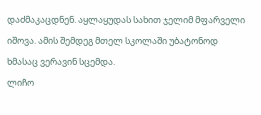დაძმაკაცდნენ. აყლაყუდას სახით ჯელიმ მფარველი იშოვა. ამის შემდეგ მთელ სკოლაში უბატონოდ ხმასაც ვერავინ სცემდა.
ლიჩო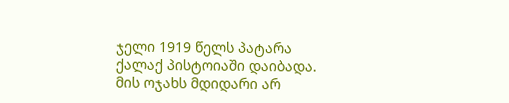ჯელი 1919 წელს პატარა ქალაქ პისტოიაში დაიბადა. მის ოჯახს მდიდარი არ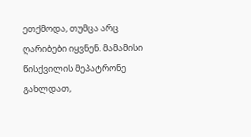ეთქმოდა, თუმცა არც ღარიბები იყვნენ. მამამისი წისქვილის მეპატრონე გახლდათ,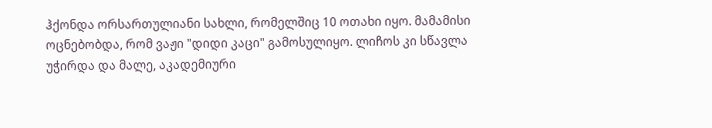ჰქონდა ორსართულიანი სახლი, რომელშიც 10 ოთახი იყო. მამამისი ოცნებობდა, რომ ვაჟი "დიდი კაცი" გამოსულიყო. ლიჩოს კი სწავლა უჭირდა და მალე, აკადემიური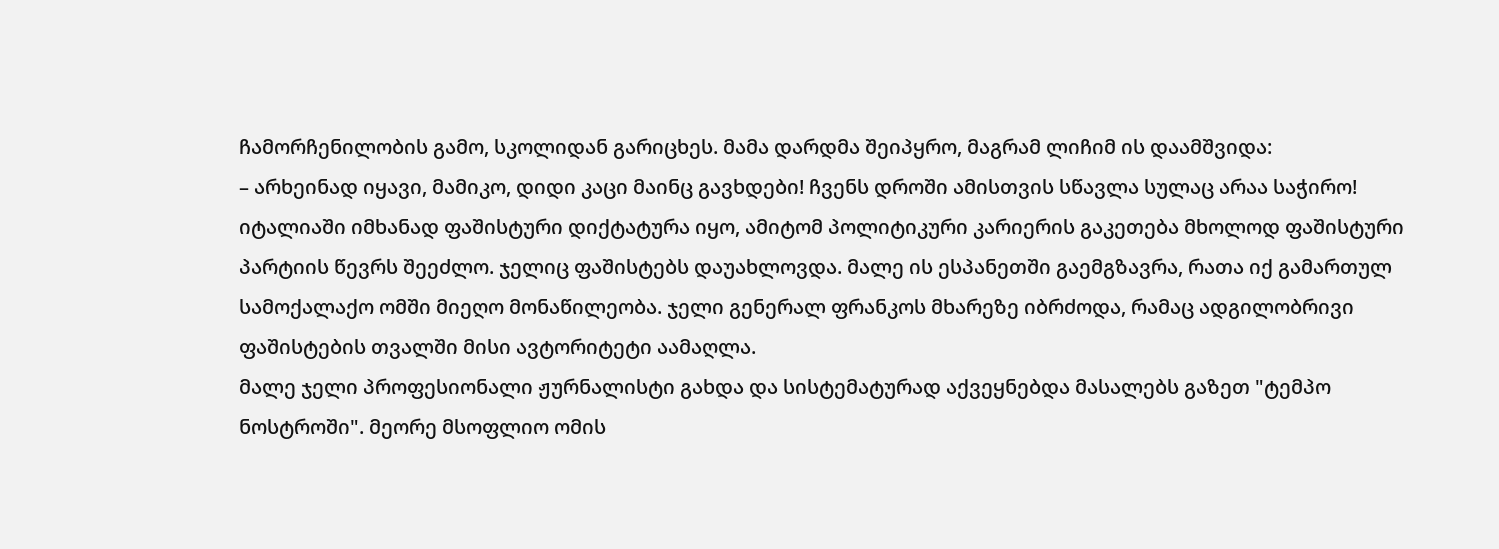ჩამორჩენილობის გამო, სკოლიდან გარიცხეს. მამა დარდმა შეიპყრო, მაგრამ ლიჩიმ ის დაამშვიდა:
– არხეინად იყავი, მამიკო, დიდი კაცი მაინც გავხდები! ჩვენს დროში ამისთვის სწავლა სულაც არაა საჭირო!
იტალიაში იმხანად ფაშისტური დიქტატურა იყო, ამიტომ პოლიტიკური კარიერის გაკეთება მხოლოდ ფაშისტური პარტიის წევრს შეეძლო. ჯელიც ფაშისტებს დაუახლოვდა. მალე ის ესპანეთში გაემგზავრა, რათა იქ გამართულ სამოქალაქო ომში მიეღო მონაწილეობა. ჯელი გენერალ ფრანკოს მხარეზე იბრძოდა, რამაც ადგილობრივი ფაშისტების თვალში მისი ავტორიტეტი აამაღლა.
მალე ჯელი პროფესიონალი ჟურნალისტი გახდა და სისტემატურად აქვეყნებდა მასალებს გაზეთ "ტემპო ნოსტროში". მეორე მსოფლიო ომის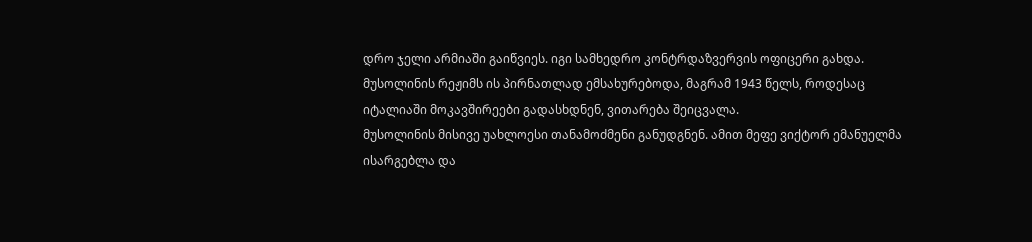დრო ჯელი არმიაში გაიწვიეს. იგი სამხედრო კონტრდაზვერვის ოფიცერი გახდა. მუსოლინის რეჟიმს ის პირნათლად ემსახურებოდა, მაგრამ 1943 წელს, როდესაც იტალიაში მოკავშირეები გადასხდნენ, ვითარება შეიცვალა.
მუსოლინის მისივე უახლოესი თანამოძმენი განუდგნენ. ამით მეფე ვიქტორ ემანუელმა ისარგებლა და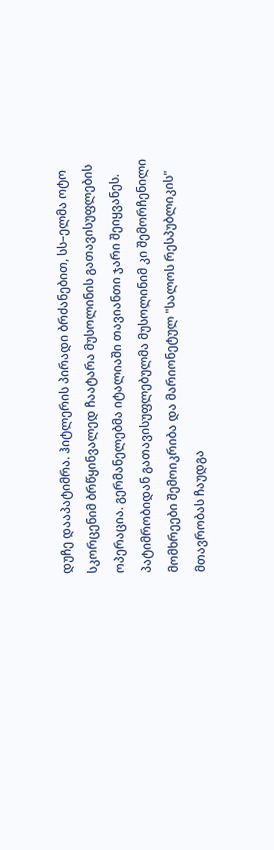დუჩე დააპატიმრა. ჰიტლერის პირადი ბრძანებით, სს–ელმა ოტო სკორცენიმ ბრწყინვალედ ჩაატარა მუსოლინის გათავისუფლების ოპერაცია. გერმანელებმა იტალიაში თავიანთი ჯარი შეიყვანეს. პატიმრობიდან გათავისუფლებულმა მუსოლინიმ კი შემორჩენილი მომხრეები შემოიკრიბა და მარიონეტულ "სალოს რესპუბლიკის" მთავრობას ჩაუდგა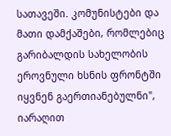სათავეში. კომუნისტები და მათი დამქაშები, რომლებიც გარიბალდის სახელობის ეროვნული ხსნის ფრონტში იყვნენ გაერთიანებულნი", იარაღით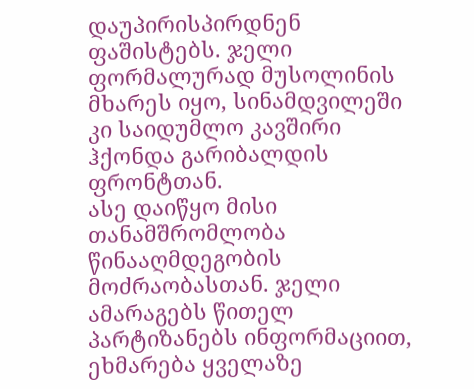დაუპირისპირდნენ ფაშისტებს. ჯელი ფორმალურად მუსოლინის მხარეს იყო, სინამდვილეში კი საიდუმლო კავშირი ჰქონდა გარიბალდის ფრონტთან.
ასე დაიწყო მისი თანამშრომლობა წინააღმდეგობის მოძრაობასთან. ჯელი ამარაგებს წითელ პარტიზანებს ინფორმაციით, ეხმარება ყველაზე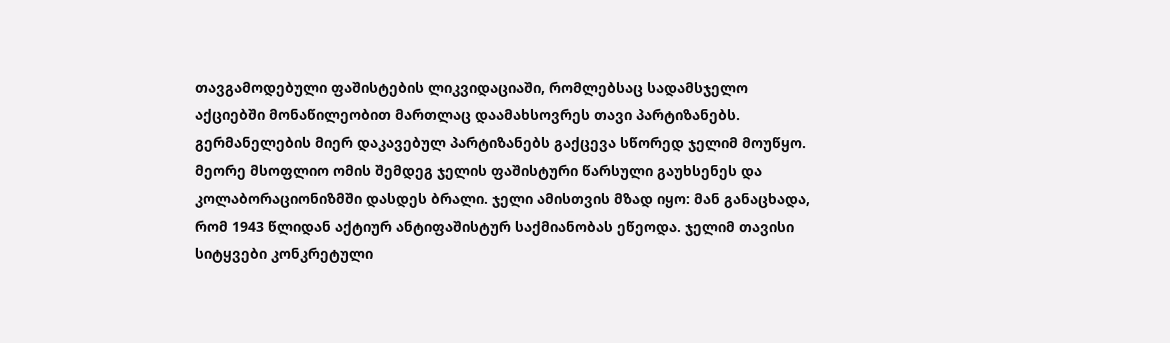თავგამოდებული ფაშისტების ლიკვიდაციაში, რომლებსაც სადამსჯელო აქციებში მონაწილეობით მართლაც დაამახსოვრეს თავი პარტიზანებს. გერმანელების მიერ დაკავებულ პარტიზანებს გაქცევა სწორედ ჯელიმ მოუწყო.
მეორე მსოფლიო ომის შემდეგ ჯელის ფაშისტური წარსული გაუხსენეს და კოლაბორაციონიზმში დასდეს ბრალი. ჯელი ამისთვის მზად იყო: მან განაცხადა, რომ 1943 წლიდან აქტიურ ანტიფაშისტურ საქმიანობას ეწეოდა. ჯელიმ თავისი სიტყვები კონკრეტული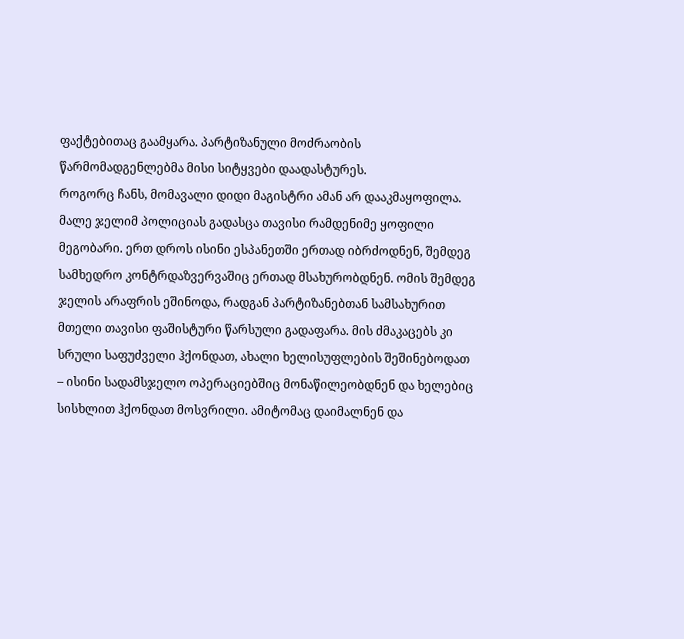ფაქტებითაც გაამყარა. პარტიზანული მოძრაობის წარმომადგენლებმა მისი სიტყვები დაადასტურეს.
როგორც ჩანს, მომავალი დიდი მაგისტრი ამან არ დააკმაყოფილა. მალე ჯელიმ პოლიციას გადასცა თავისი რამდენიმე ყოფილი მეგობარი. ერთ დროს ისინი ესპანეთში ერთად იბრძოდნენ, შემდეგ სამხედრო კონტრდაზვერვაშიც ერთად მსახურობდნენ. ომის შემდეგ ჯელის არაფრის ეშინოდა, რადგან პარტიზანებთან სამსახურით მთელი თავისი ფაშისტური წარსული გადაფარა. მის ძმაკაცებს კი სრული საფუძველი ჰქონდათ, ახალი ხელისუფლების შეშინებოდათ – ისინი სადამსჯელო ოპერაციებშიც მონაწილეობდნენ და ხელებიც სისხლით ჰქონდათ მოსვრილი. ამიტომაც დაიმალნენ და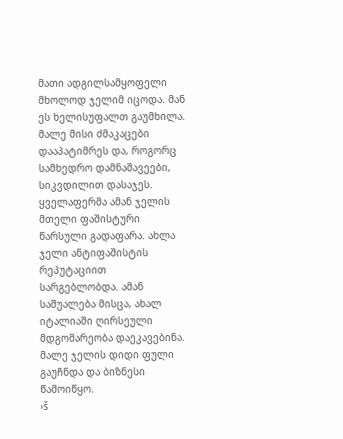მათი ადგილსამყოფელი მხოლოდ ჯელიმ იცოდა. მან ეს ხელისუფალთ გაუმხილა. მალე მისი ძმაკაცები დააპატიმრეს და, როგორც სამხედრო დამნაშავეები, სიკვდილით დასაჯეს.
ყველაფერმა ამან ჯელის მთელი ფაშისტური წარსული გადაფარა. ახლა ჯელი ანტიფაშისტის რეპუტაციით სარგებლობდა. ამან საშუალება მისცა, ახალ იტალიაში ღირსეული მდგომარეობა დაეკავებინა. მალე ჯელის დიდი ფული გაუჩნდა და ბიზნესი წამოიწყო.
›š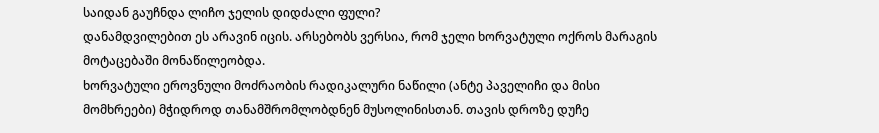საიდან გაუჩნდა ლიჩო ჯელის დიდძალი ფული?
დანამდვილებით ეს არავინ იცის. არსებობს ვერსია, რომ ჯელი ხორვატული ოქროს მარაგის მოტაცებაში მონაწილეობდა.
ხორვატული ეროვნული მოძრაობის რადიკალური ნაწილი (ანტე პაველიჩი და მისი მომხრეები) მჭიდროდ თანამშრომლობდნენ მუსოლინისთან. თავის დროზე დუჩე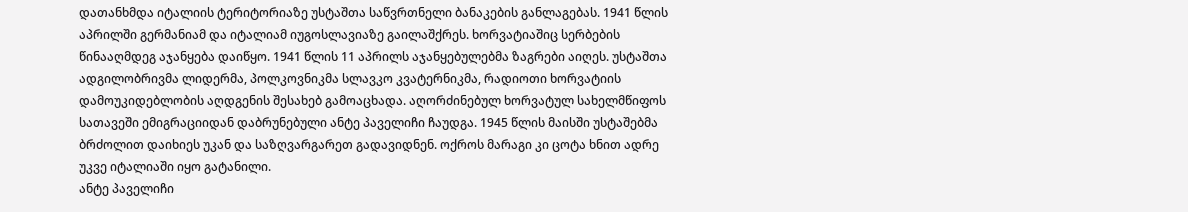დათანხმდა იტალიის ტერიტორიაზე უსტაშთა საწვრთნელი ბანაკების განლაგებას. 1941 წლის აპრილში გერმანიამ და იტალიამ იუგოსლავიაზე გაილაშქრეს. ხორვატიაშიც სერბების წინააღმდეგ აჯანყება დაიწყო. 1941 წლის 11 აპრილს აჯანყებულებმა ზაგრები აიღეს. უსტაშთა ადგილობრივმა ლიდერმა, პოლკოვნიკმა სლავკო კვატერნიკმა, რადიოთი ხორვატიის დამოუკიდებლობის აღდგენის შესახებ გამოაცხადა. აღორძინებულ ხორვატულ სახელმწიფოს სათავეში ემიგრაციიდან დაბრუნებული ანტე პაველიჩი ჩაუდგა. 1945 წლის მაისში უსტაშებმა ბრძოლით დაიხიეს უკან და საზღვარგარეთ გადავიდნენ. ოქროს მარაგი კი ცოტა ხნით ადრე უკვე იტალიაში იყო გატანილი.
ანტე პაველიჩი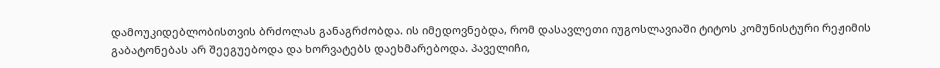დამოუკიდებლობისთვის ბრძოლას განაგრძობდა. ის იმედოვნებდა, რომ დასავლეთი იუგოსლავიაში ტიტოს კომუნისტური რეჟიმის გაბატონებას არ შეეგუებოდა და ხორვატებს დაეხმარებოდა. პაველიჩი,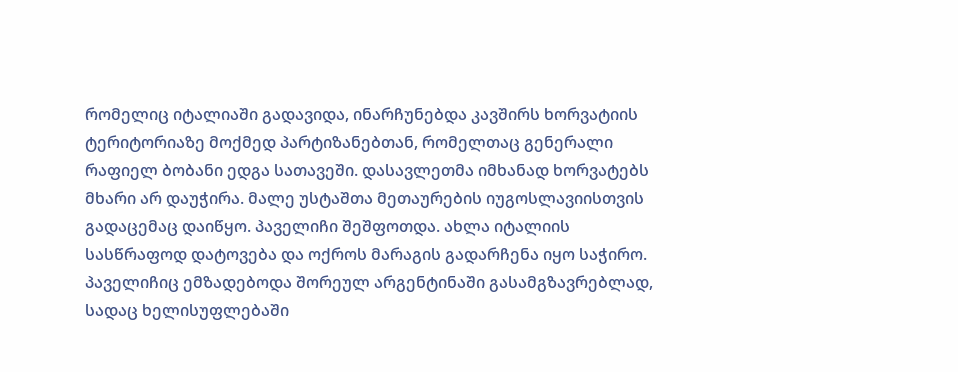რომელიც იტალიაში გადავიდა, ინარჩუნებდა კავშირს ხორვატიის ტერიტორიაზე მოქმედ პარტიზანებთან, რომელთაც გენერალი რაფიელ ბობანი ედგა სათავეში. დასავლეთმა იმხანად ხორვატებს მხარი არ დაუჭირა. მალე უსტაშთა მეთაურების იუგოსლავიისთვის გადაცემაც დაიწყო. პაველიჩი შეშფოთდა. ახლა იტალიის სასწრაფოდ დატოვება და ოქროს მარაგის გადარჩენა იყო საჭირო. პაველიჩიც ემზადებოდა შორეულ არგენტინაში გასამგზავრებლად, სადაც ხელისუფლებაში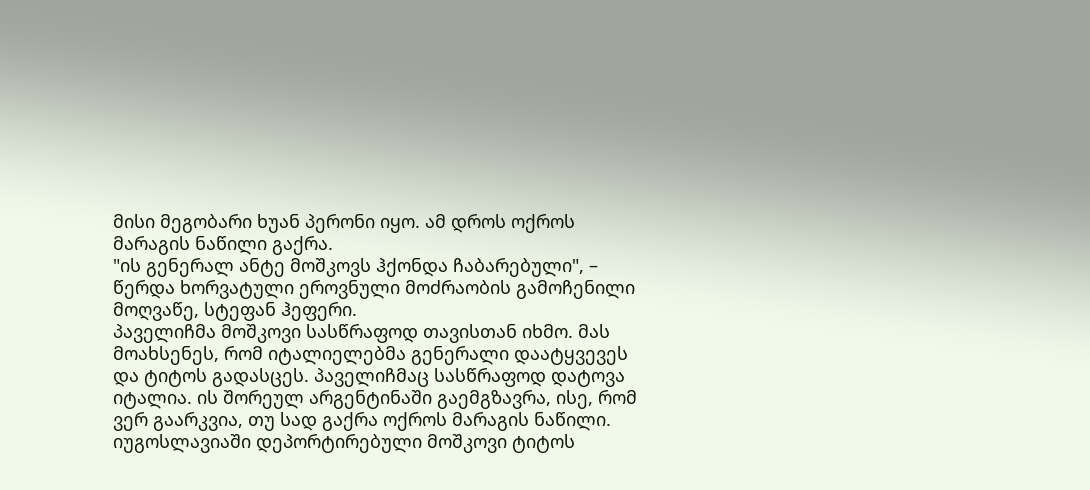მისი მეგობარი ხუან პერონი იყო. ამ დროს ოქროს მარაგის ნაწილი გაქრა.
"ის გენერალ ანტე მოშკოვს ჰქონდა ჩაბარებული", – წერდა ხორვატული ეროვნული მოძრაობის გამოჩენილი მოღვაწე, სტეფან ჰეფერი.
პაველიჩმა მოშკოვი სასწრაფოდ თავისთან იხმო. მას მოახსენეს, რომ იტალიელებმა გენერალი დაატყვევეს და ტიტოს გადასცეს. პაველიჩმაც სასწრაფოდ დატოვა იტალია. ის შორეულ არგენტინაში გაემგზავრა, ისე, რომ ვერ გაარკვია, თუ სად გაქრა ოქროს მარაგის ნაწილი.
იუგოსლავიაში დეპორტირებული მოშკოვი ტიტოს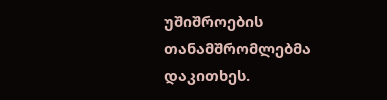უშიშროების თანამშრომლებმა დაკითხეს.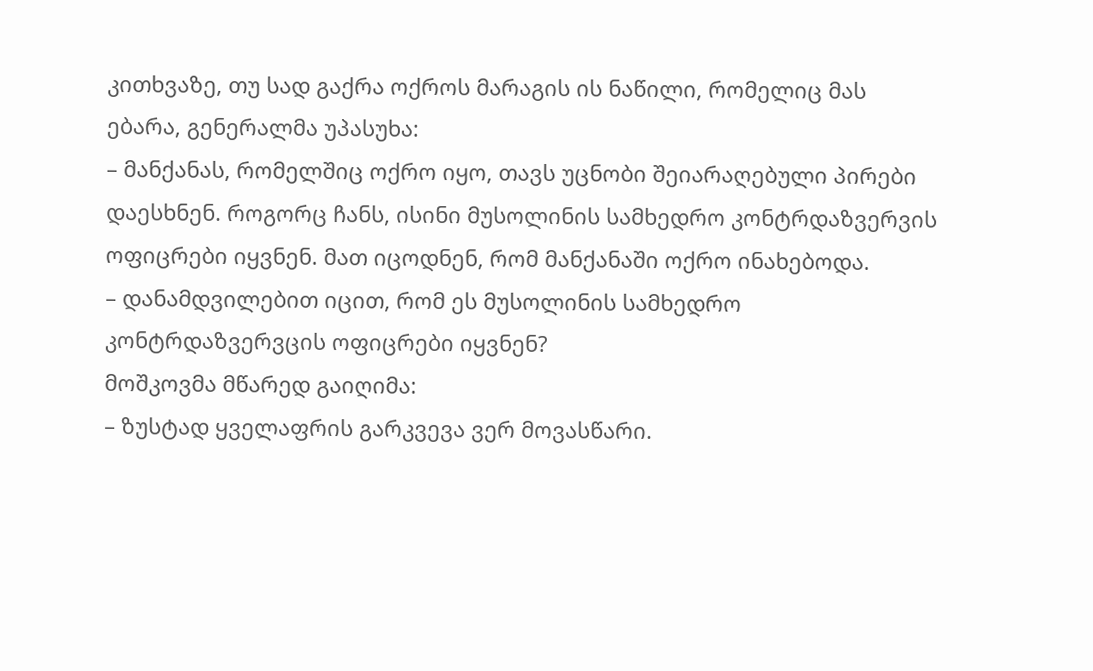კითხვაზე, თუ სად გაქრა ოქროს მარაგის ის ნაწილი, რომელიც მას ებარა, გენერალმა უპასუხა:
– მანქანას, რომელშიც ოქრო იყო, თავს უცნობი შეიარაღებული პირები დაესხნენ. როგორც ჩანს, ისინი მუსოლინის სამხედრო კონტრდაზვერვის ოფიცრები იყვნენ. მათ იცოდნენ, რომ მანქანაში ოქრო ინახებოდა.
– დანამდვილებით იცით, რომ ეს მუსოლინის სამხედრო კონტრდაზვერვცის ოფიცრები იყვნენ?
მოშკოვმა მწარედ გაიღიმა:
– ზუსტად ყველაფრის გარკვევა ვერ მოვასწარი.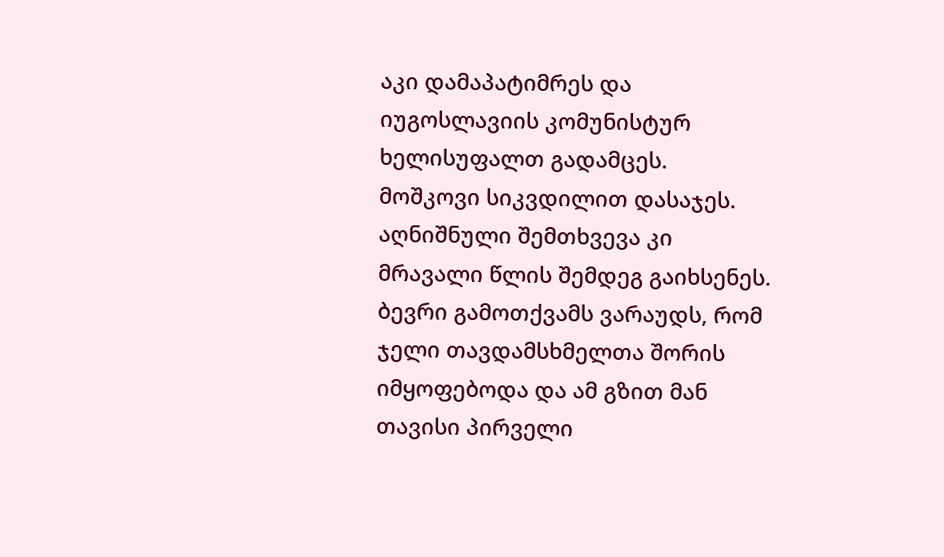აკი დამაპატიმრეს და იუგოსლავიის კომუნისტურ ხელისუფალთ გადამცეს.
მოშკოვი სიკვდილით დასაჯეს. აღნიშნული შემთხვევა კი მრავალი წლის შემდეგ გაიხსენეს. ბევრი გამოთქვამს ვარაუდს, რომ ჯელი თავდამსხმელთა შორის იმყოფებოდა და ამ გზით მან თავისი პირველი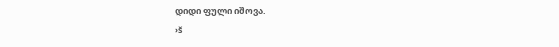დიდი ფული იშოვა.
›š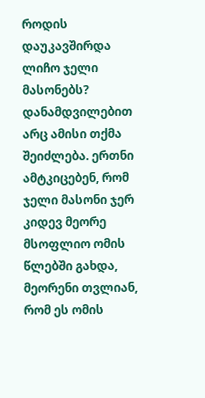როდის დაუკავშირდა ლიჩო ჯელი მასონებს?
დანამდვილებით არც ამისი თქმა შეიძლება. ერთნი ამტკიცებენ, რომ ჯელი მასონი ჯერ კიდევ მეორე მსოფლიო ომის წლებში გახდა, მეორენი თვლიან, რომ ეს ომის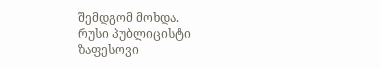შემდგომ მოხდა.
რუსი პუბლიცისტი ზაფესოვი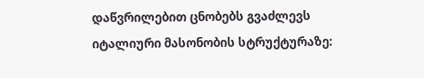დაწვრილებით ცნობებს გვაძლევს იტალიური მასონობის სტრუქტურაზე: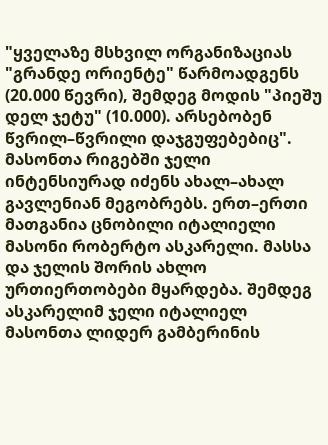"ყველაზე მსხვილ ორგანიზაციას "გრანდე ორიენტე" წარმოადგენს (20.000 წევრი), შემდეგ მოდის "პიეშუ დელ ჯეტუ" (10.000). არსებობენ წვრილ–წვრილი დაჯგუფებებიც".
მასონთა რიგებში ჯელი ინტენსიურად იძენს ახალ–ახალ გავლენიან მეგობრებს. ერთ–ერთი მათგანია ცნობილი იტალიელი მასონი რობერტო ასკარელი. მასსა და ჯელის შორის ახლო ურთიერთობები მყარდება. შემდეგ ასკარელიმ ჯელი იტალიელ მასონთა ლიდერ გამბერინის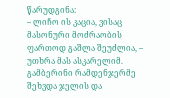წარუდგინა:
– ლიჩო ის კაცია, ვისაც მასონური მოძრაობის ფართოდ გაშლა შეუძლია, – უთხრა მას ასკარელიმ.
გამბერინი რამდენჯერმე შეხვდა ჯელის და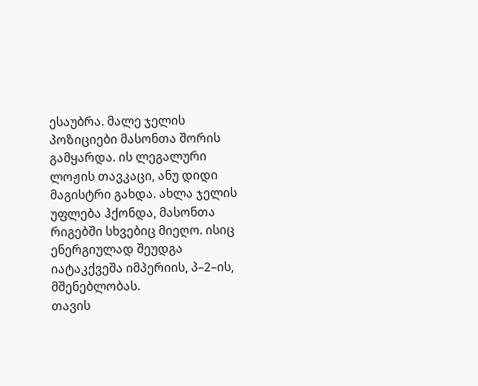ესაუბრა. მალე ჯელის პოზიციები მასონთა შორის გამყარდა. ის ლეგალური ლოჟის თავკაცი, ანუ დიდი მაგისტრი გახდა. ახლა ჯელის უფლება ჰქონდა, მასონთა რიგებში სხვებიც მიეღო. ისიც ენერგიულად შეუდგა იატაკქვეშა იმპერიის, პ–2–ის, მშენებლობას.
თავის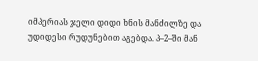იმპერიას ჯელი დიდი ხნის მანძილზე და უდიდესი რუდუნებით აგებდა. პ–2–ში მან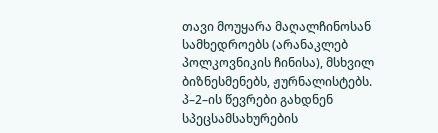თავი მოუყარა მაღალჩინოსან სამხედროებს (არანაკლებ პოლკოვნიკის ჩინისა), მსხვილ ბიზნესმენებს, ჟურნალისტებს. პ–2–ის წევრები გახდნენ სპეცსამსახურების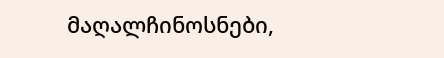მაღალჩინოსნები,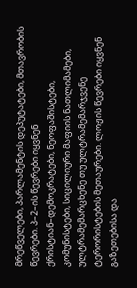მრეწველები, პარლამენტის დეპუტატები, მთავრობის წევრები. პ–2–ის წევრები იყვნენ ქრისტიან–დემოკრატები, ნეოფაშისტები, კომუნისტები, სიცილიური მაფიის ნათლიმამები, ულტრამემარცხენე თუ ულტრამემარჯვენე ტერორისტების მეთაურები. ლოჟის წევრები იყვნენ გაზეთებისა და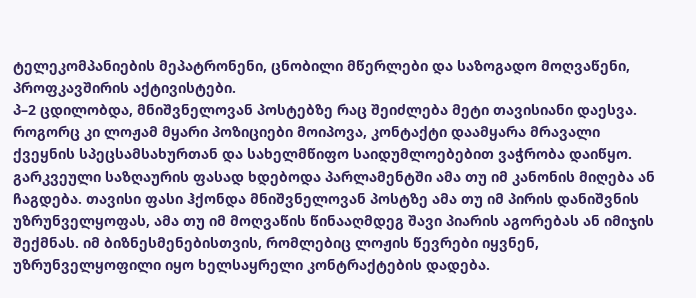ტელეკომპანიების მეპატრონენი, ცნობილი მწერლები და საზოგადო მოღვაწენი, პროფკავშირის აქტივისტები.
პ–2 ცდილობდა, მნიშვნელოვან პოსტებზე რაც შეიძლება მეტი თავისიანი დაესვა. როგორც კი ლოჟამ მყარი პოზიციები მოიპოვა, კონტაქტი დაამყარა მრავალი ქვეყნის სპეცსამსახურთან და სახელმწიფო საიდუმლოებებით ვაჭრობა დაიწყო. გარკვეული საზღაურის ფასად ხდებოდა პარლამენტში ამა თუ იმ კანონის მიღება ან ჩაგდება. თავისი ფასი ჰქონდა მნიშვნელოვან პოსტზე ამა თუ იმ პირის დანიშვნის უზრუნველყოფას, ამა თუ იმ მოღვაწის წინააღმდეგ შავი პიარის აგორებას ან იმიჯის შექმნას. იმ ბიზნესმენებისთვის, რომლებიც ლოჟის წევრები იყვნენ, უზრუნველყოფილი იყო ხელსაყრელი კონტრაქტების დადება.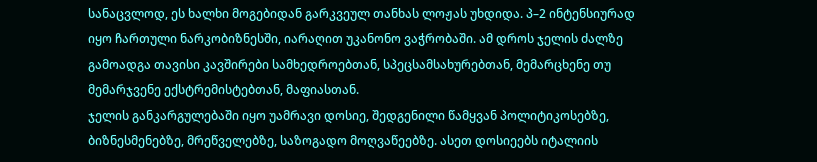სანაცვლოდ, ეს ხალხი მოგებიდან გარკვეულ თანხას ლოჟას უხდიდა. პ–2 ინტენსიურად იყო ჩართული ნარკობიზნესში, იარაღით უკანონო ვაჭრობაში. ამ დროს ჯელის ძალზე გამოადგა თავისი კავშირები სამხედროებთან, სპეცსამსახურებთან, მემარცხენე თუ მემარჯვენე ექსტრემისტებთან, მაფიასთან.
ჯელის განკარგულებაში იყო უამრავი დოსიე, შედგენილი წამყვან პოლიტიკოსებზე, ბიზნესმენებზე, მრეწველებზე, საზოგადო მოღვაწეებზე. ასეთ დოსიეებს იტალიის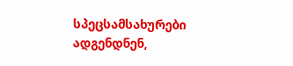სპეცსამსახურები ადგენდნენ,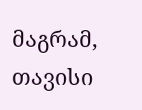მაგრამ, თავისი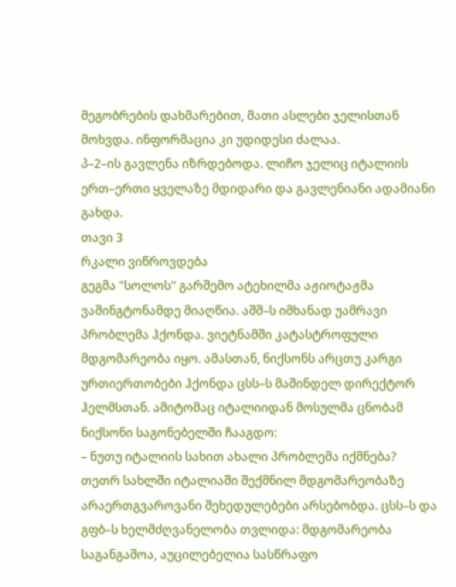მეგობრების დახმარებით, მათი ასლები ჯელისთან მოხვდა. ინფორმაცია კი უდიდესი ძალაა.
პ–2–ის გავლენა იზრდებოდა. ლიჩო ჯელიც იტალიის ერთ–ერთი ყველაზე მდიდარი და გავლენიანი ადამიანი გახდა.
თავი 3
რკალი ვიწროვდება
გეგმა "სოლოს" გარშემო ატეხილმა აჟიოტაჟმა ვაშინგტონამდე მიაღწია. აშშ–ს იმხანად უამრავი პრობლემა ჰქონდა. ვიეტნამში კატასტროფული მდგომარეობა იყო. ამასთან, ნიქსონს არცთუ კარგი ურთიერთობები ჰქონდა ცსს–ს მაშინდელ დირექტორ ჰელმსთან. ამიტომაც იტალიიდან მოსულმა ცნობამ ნიქსონი საგონებელში ჩააგდო:
– ნუთუ იტალიის სახით ახალი პრობლემა იქმნება?
თეთრ სახლში იტალიაში შექმნილ მდგომარეობაზე არაერთგვაროვანი შეხედულებები არსებობდა. ცსს–ს და გფბ–ს ხელმძღვანელობა თვლიდა: მდგომარეობა საგანგაშოა, აუცილებელია სასწრაფო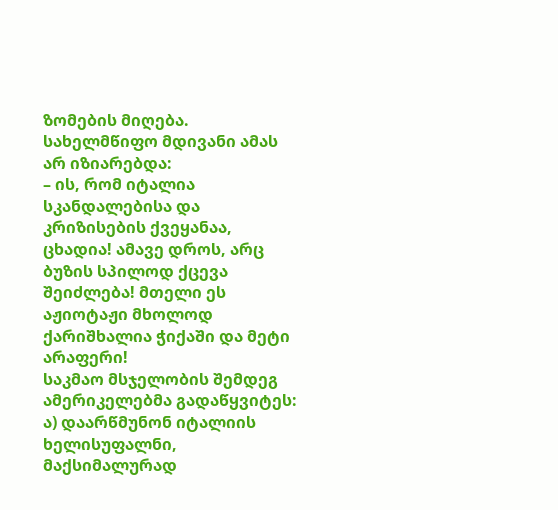ზომების მიღება. სახელმწიფო მდივანი ამას არ იზიარებდა:
– ის, რომ იტალია სკანდალებისა და კრიზისების ქვეყანაა, ცხადია! ამავე დროს, არც ბუზის სპილოდ ქცევა შეიძლება! მთელი ეს აჟიოტაჟი მხოლოდ ქარიშხალია ჭიქაში და მეტი არაფერი!
საკმაო მსჯელობის შემდეგ ამერიკელებმა გადაწყვიტეს: ა) დაარწმუნონ იტალიის ხელისუფალნი, მაქსიმალურად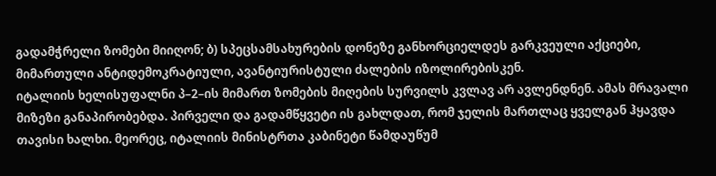გადამჭრელი ზომები მიიღონ; ბ) სპეცსამსახურების დონეზე განხორციელდეს გარკვეული აქციები, მიმართული ანტიდემოკრატიული, ავანტიურისტული ძალების იზოლირებისკენ.
იტალიის ხელისუფალნი პ–2–ის მიმართ ზომების მიღების სურვილს კვლავ არ ავლენდნენ. ამას მრავალი მიზეზი განაპირობებდა. პირველი და გადამწყვეტი ის გახლდათ, რომ ჯელის მართლაც ყველგან ჰყავდა თავისი ხალხი. მეორეც, იტალიის მინისტრთა კაბინეტი წამდაუწუმ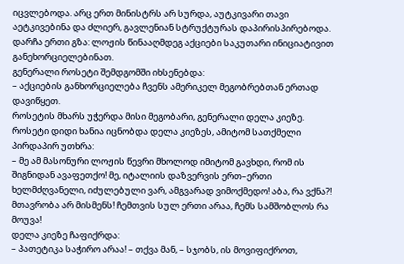იცვლებოდა. არც ერთ მინისტრს არ სურდა, აუტკივარი თავი აეტკივებინა და ძლიერ, გავლენიან სტრუქტურას დაპირისპირებოდა. დარჩა ერთი გზა: ლოჟის წინააღმდეგ აქციები საკუთარი ინიციატივით განეხორციელებინათ.
გენერალი როსეტი შემდგომში იხსენებდა:
– აქციების განხორციელება ჩვენს ამერიკელ მეგობრებთან ერთად დავიწყეთ.
როსეტის მხარს უჭერდა მისი მეგობარი, გენერალი დელა კიეზე.
როსეტი დიდი ხანია იცნობდა დელა კიეზეს, ამიტომ სათქმელი პირდაპირ უთხრა:
– მე ამ მასონური ლოჟის წევრი მხოლოდ იმიტომ გავხდი, რომ ის შიგნიდან ავაფეთქო! მე, იტალიის დაზვერვის ერთ–ერთი ხელმძღვანელი, იძულებული ვარ, ამგვარად ვიმოქმედო! აბა, რა ვქნა?! მთავრობა არ მისმენს! ჩემთვის სულ ერთი არაა, ჩემს სამშობლოს რა მოუვა!
დელა კიეზე ჩაფიქრდა:
– პათეტიკა საჭირო არაა! – თქვა მან, – სჯობს, ის მოვიფიქროთ,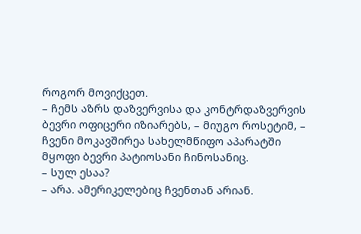როგორ მოვიქცეთ.
– ჩემს აზრს დაზვერვისა და კონტრდაზვერვის ბევრი ოფიცერი იზიარებს, – მიუგო როსეტიმ, – ჩვენი მოკავშირეა სახელმწიფო აპარატში მყოფი ბევრი პატიოსანი ჩინოსანიც.
– სულ ესაა?
– არა. ამერიკელებიც ჩვენთან არიან.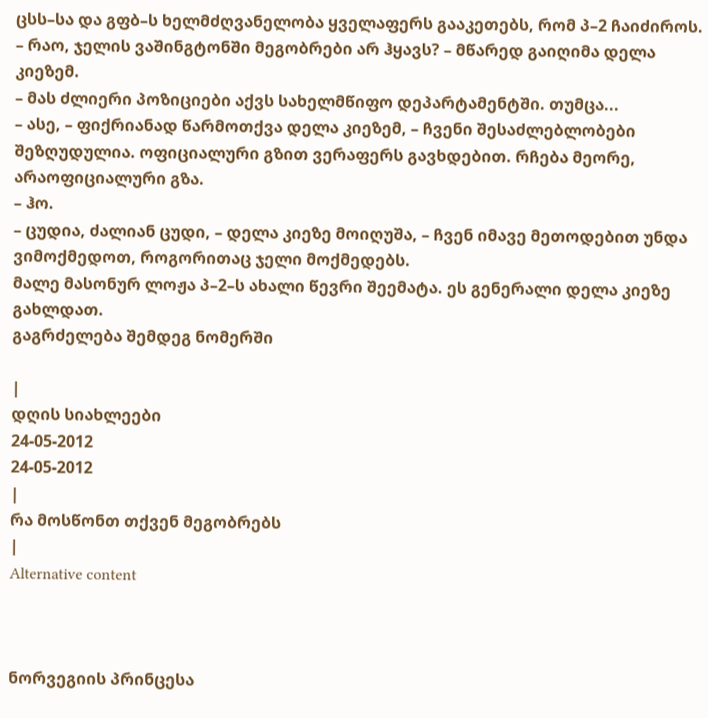ცსს–სა და გფბ–ს ხელმძღვანელობა ყველაფერს გააკეთებს, რომ პ–2 ჩაიძიროს.
– რაო, ჯელის ვაშინგტონში მეგობრები არ ჰყავს? – მწარედ გაიღიმა დელა კიეზემ.
– მას ძლიერი პოზიციები აქვს სახელმწიფო დეპარტამენტში. თუმცა...
– ასე, – ფიქრიანად წარმოთქვა დელა კიეზემ, – ჩვენი შესაძლებლობები შეზღუდულია. ოფიციალური გზით ვერაფერს გავხდებით. რჩება მეორე, არაოფიციალური გზა.
– ჰო.
– ცუდია, ძალიან ცუდი, – დელა კიეზე მოიღუშა, – ჩვენ იმავე მეთოდებით უნდა ვიმოქმედოთ, როგორითაც ჯელი მოქმედებს.
მალე მასონურ ლოჟა პ–2–ს ახალი წევრი შეემატა. ეს გენერალი დელა კიეზე გახლდათ.
გაგრძელება შემდეგ ნომერში

|
დღის სიახლეები
24-05-2012
24-05-2012
|
რა მოსწონთ თქვენ მეგობრებს
|
Alternative content



ნორვეგიის პრინცესა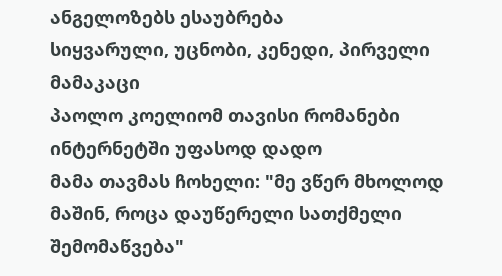ანგელოზებს ესაუბრება
სიყვარული, უცნობი, კენედი, პირველი მამაკაცი
პაოლო კოელიომ თავისი რომანები ინტერნეტში უფასოდ დადო
მამა თავმას ჩოხელი: "მე ვწერ მხოლოდ მაშინ, როცა დაუწერელი სათქმელი შემომაწვება"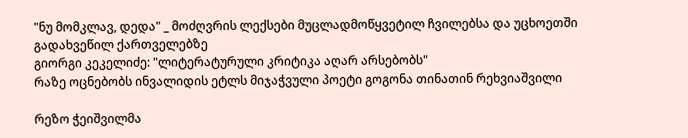"ნუ მომკლავ, დედა" _ მოძღვრის ლექსები მუცლადმოწყვეტილ ჩვილებსა და უცხოეთში გადახვეწილ ქართველებზე
გიორგი კეკელიძე: "ლიტერატურული კრიტიკა აღარ არსებობს"
რაზე ოცნებობს ინვალიდის ეტლს მიჯაჭვული პოეტი გოგონა თინათინ რეხვიაშვილი

რეზო ჭეიშვილმა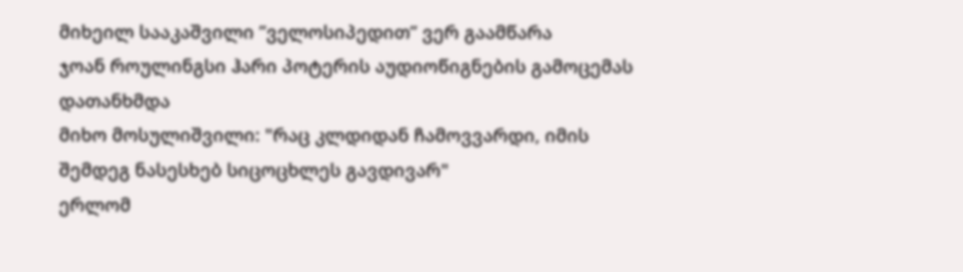მიხეილ სააკაშვილი ”ველოსიპედით” ვერ გაამწარა
ჯოან როულინგსი ჰარი პოტერის აუდიოწიგნების გამოცემას დათანხმდა
მიხო მოსულიშვილი: "რაც კლდიდან ჩამოვვარდი, იმის შემდეგ ნასესხებ სიცოცხლეს გავდივარ"
ერლომ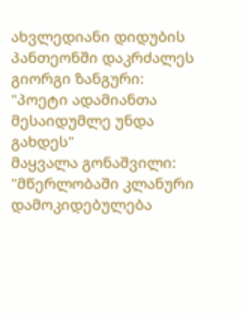ახვლედიანი დიდუბის პანთეონში დაკრძალეს
გიორგი ზანგური: "პოეტი ადამიანთა მესაიდუმლე უნდა გახდეს"
მაყვალა გონაშვილი: "მწერლობაში კლანური დამოკიდებულება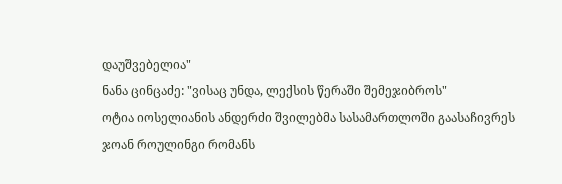დაუშვებელია"
ნანა ცინცაძე: "ვისაც უნდა, ლექსის წერაში შემეჯიბროს"
ოტია იოსელიანის ანდერძი შვილებმა სასამართლოში გაასაჩივრეს
ჯოან როულინგი რომანს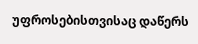უფროსებისთვისაც დაწერს